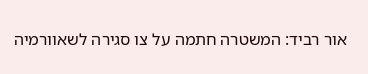אור רביד: המשטרה חתמה על צו סגירה לשאוורמיה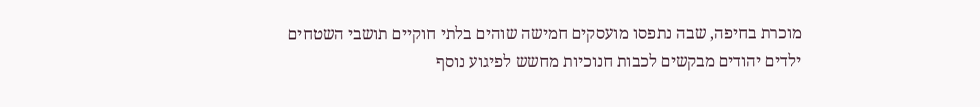מוכרת בחיפה, שבה נתפסו מועסקים חמישה שוהים בלתי חוקיים תושבי השטחים
ילדים יהודים מבקשים לכבות חנוכיות מחשש לפיגוע נוסף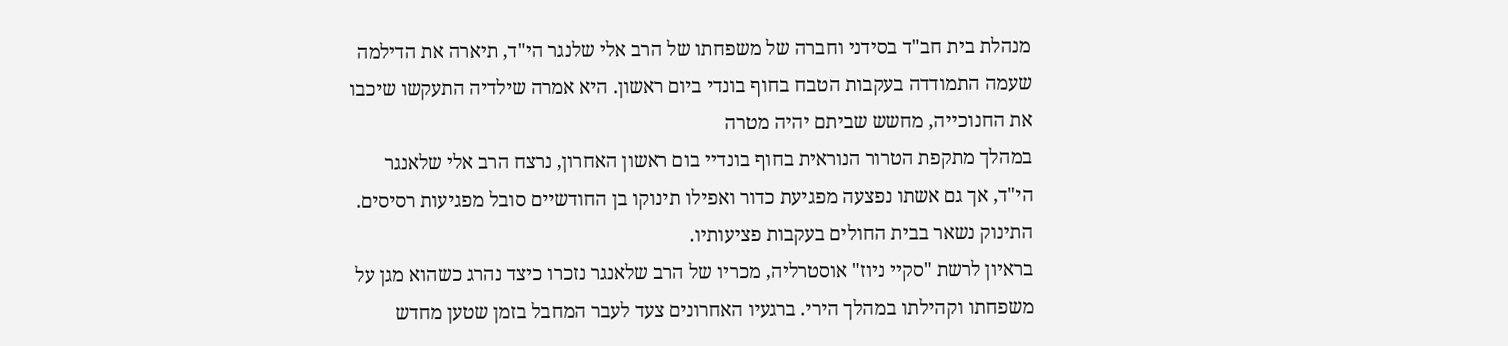מנהלת בית חב"ד בסידני וחברה של משפחתו של הרב אלי שלנגר הי"ד, תיארה את הדילמה שעמה התמודדה בעקבות הטבח בחוף בונדי ביום ראשון. היא אמרה שילדיה התעקשו שיכבו את החנוכייה, מחשש שביתם יהיה מטרה
במהלך מתקפת הטרור הנוראית בחוף בונדיי בום ראשון האחרון, נרצח הרב אלי שלאנגר הי"ד, אך גם אשתו נפצעה מפגיעת כדור ואפילו תינוקו בן החודשיים סובל מפגיעות רסיסים. התינוק נשאר בבית החולים בעקבות פציעותיו.
בראיון לרשת "סקיי ניוז" אוסטרליה, מכריו של הרב שלאנגר נזכרו כיצד נהרג כשהוא מגן על משפחתו וקהילתו במהלך הירי. ברגעיו האחרונים צעד לעבר המחבל בזמן שטען מחדש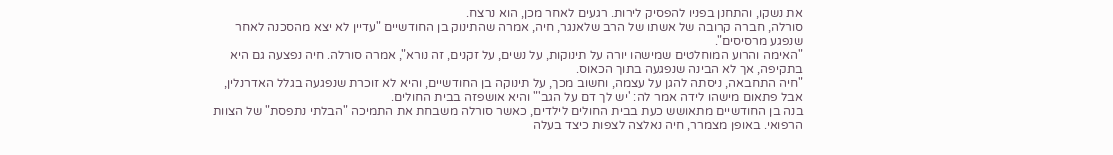את נשקו, והתחנן בפניו להפסיק לירות. רגעים לאחר מכן, הוא נרצח.
סורלה, חברה קרובה של אשתו של הרב שלאנגר, חיה, אמרה שהתינוק בן החודשיים "עדיין לא יצא מהסכנה לאחר שנפגע מרסיסים".
"האימה והרוע המוחלטים שמישהו יורה על תינוקות, על נשים, על זקנים, זה נורא", אמרה סורלה. חיה נפצעה גם היא בתקיפה, אך לא הבינה שנפגעה בתוך הכאוס.
"חיה התחבאה, ניסתה להגן על עצמה, וחשוב מכך, על תינוקה בן החודשיים, והיא לא זוכרת שנפגעה בגלל האדרנלין, אבל פתאום מישהו לידה אמר לה: 'יש לך דם על הגב'" והיא אושפזה בבית החולים.
בנה בן החודשיים מתאושש כעת בבית החולים לילדים, כאשר סורלה משבחת את התמיכה "הבלתי נתפסת" של הצוות הרפואי. באופן מצמרר, חיה נאלצה לצפות כיצד בעלה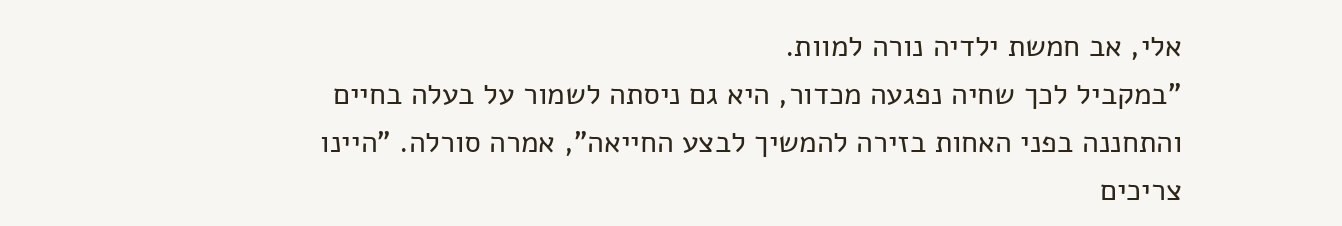אלי, אב חמשת ילדיה נורה למוות.
"במקביל לכך שחיה נפגעה מכדור, היא גם ניסתה לשמור על בעלה בחיים והתחננה בפני האחות בזירה להמשיך לבצע החייאה", אמרה סורלה. "היינו צריכים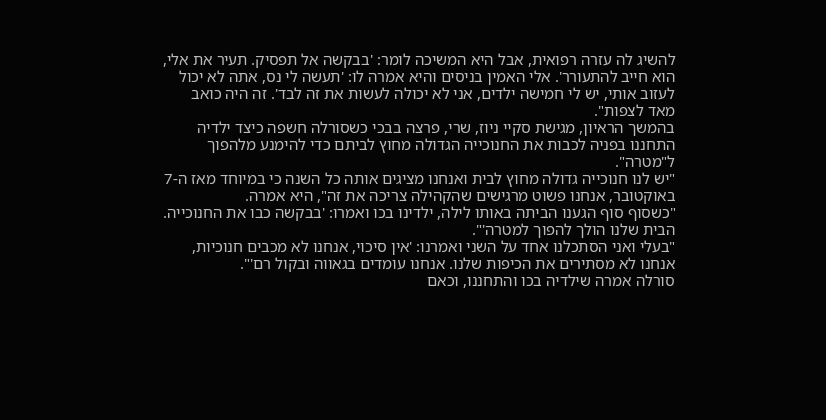להשיג לה עזרה רפואית, אבל היא המשיכה לומר: 'בבקשה אל תפסיק. תעיר את אלי, הוא חייב להתעורר'. אלי האמין בניסים והיא אמרה לו: 'תעשה לי נס, אתה לא יכול לעזוב אותי, יש לי חמישה ילדים, אני לא יכולה לעשות את זה לבד'. זה היה כואב מאד לצפות".
בהמשך הראיון, מגישת סקיי ניוז, שרי, פרצה בבכי כשסורלה חשפה כיצד ילדיה התחננו בפניה לכבות את החנוכייה הגדולה מחוץ לביתם כדי להימנע מלהפוך ל"מטרה".
"יש לנו חנוכייה גדולה מחוץ לבית ואנחנו מציגים אותה כל השנה כי במיוחד מאז ה-7 באוקטובר, אנחנו פשוט מרגישים שהקהילה צריכה את זה", היא אמרה.
"כשסוף סוף הגענו הביתה באותו לילה, ילדינו בכו ואמרו: 'בבקשה כבו את החנוכייה. הבית שלנו הולך להפוך למטרה'".
"בעלי ואני הסתכלנו אחד על השני ואמרנו: 'אין סיכוי, אנחנו לא מכבים חנוכיות, אנחנו לא מסתירים את הכיפות שלנו. אנחנו עומדים בגאווה ובקול רם'".
סורלה אמרה שילדיה בכו והתחננו, וכאם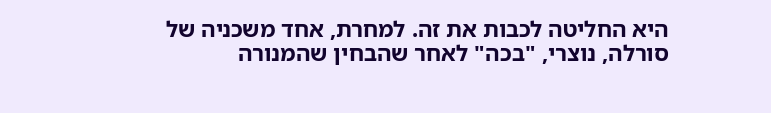היא החליטה לכבות את זה. למחרת, אחד משכניה של סורלה, נוצרי, "בכה" לאחר שהבחין שהמנורה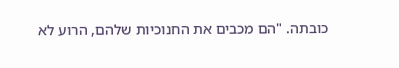כובתה. "הם מכבים את החנוכיות שלהם, הרוע לא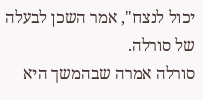יכול לנצח", אמר השכן לבעלה של סורלה.
סורלה אמרה שבהמשך היא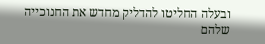ובעלה החליטו להדליק מחדש את החנוכייה שלהם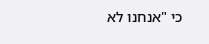כי "אנחנו לא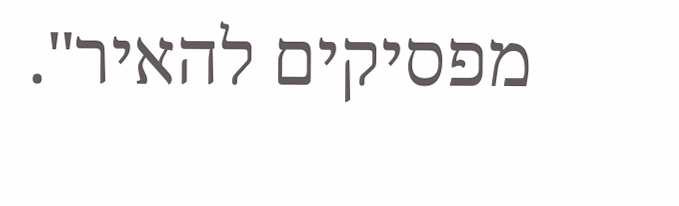מפסיקים להאיר".